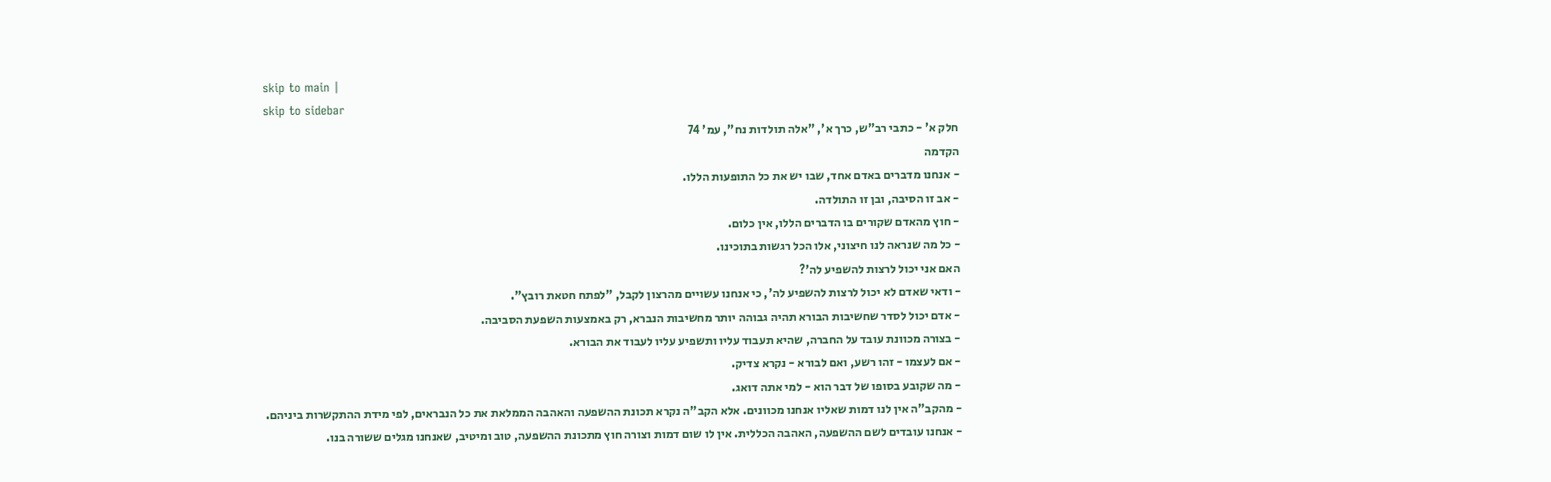skip to main |
skip to sidebar
חלק א' - כתבי רב"ש, כרך א', "אלה תולדות נח", עמ' 74
הקדמה
- אנחנו מדברים באדם אחד, שבו יש את כל התופעות הללו.
- אב זו הסיבה, ובן זו התולדה.
- חוץ מהאדם שקורים בו הדברים הללו, אין כלום.
- כל מה שנראה לנו חיצוני, אלו הכל רגשות בתוכינו.
האם אני יכול לרצות להשפיע לה'?
- ודאי שאדם לא יכול לרצות להשפיע לה', כי אנחנו עשויים מהרצון לקבל, "לפתח חטאת רובץ".
- אדם יכול לסדר שחשיבות הבורא תהיה גבוהה יותר מחשיבות הנברא, רק באמצעות השפעת הסביבה.
- בצורה מכוונת עובד על החברה, שהיא תעבוד עליו ותשפיע עליו לעבוד את הבורא.
- אם לעצמו - זהו רשע, ואם לבורא - נקרא צדיק.
- מה שקובע בסופו של דבר הוא - למי אתה דואג.
- מהקב"ה אין לנו דמות שאליו אנחנו מכוונים. אלא הקב"ה נקרא תכונת ההשפעה והאהבה הממלאת את כל הנבראים, לפי מידת ההתקשרות ביניהם.
- אנחנו עובדים לשם ההשפעה, האהבה הכללית. אין לו שום דמות וצורה חוץ מתכונת ההשפעה, טוב ומיטיב, שאנחנו מגלים ששורה בנו.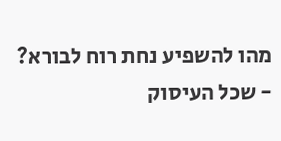מהו להשפיע נחת רוח לבורא?
- שכל העיסוק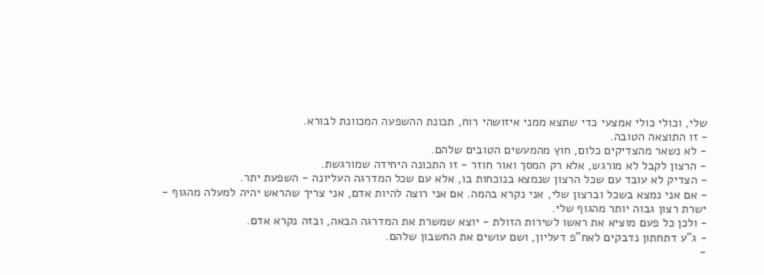שלי, וכולי כולי אמצעי כדי שתצא ממני איזושהי רוח, תכונת ההשפעה המכוונת לבורא.
- זו התוצאה הטובה.
- לא נשאר מהצדיקים כלום, חוץ מהמעשים הטובים שלהם.
- הרצון לקבל לא מורגש, אלא רק המסך ואור חוזר - זו התכונה היחידה שמורגשת.
- הצדיק לא עובד עם שכל הרצון שנמצא בנוכחות בו, אלא עם שכל המדרגה העליונה - השפעת יתר.
- אם אני נמצא בשכל וברצון שלי, אני נקרא בהמה. אם אני רוצה להיות אדם, אני צריך שהראש יהיה למעלה מהגוף - ישרת רצון גבוה יותר מהגוף שלי.
- ולכן כל פעם מוציא את ראשו לשירות הזולת - יוצא שמשרת את המדרגה הבאה, ובזה נקרא אדם.
- ג"ע דתחתון נדבקים לאח"פ דעליון, ושם עושים את החשבון שלהם.
-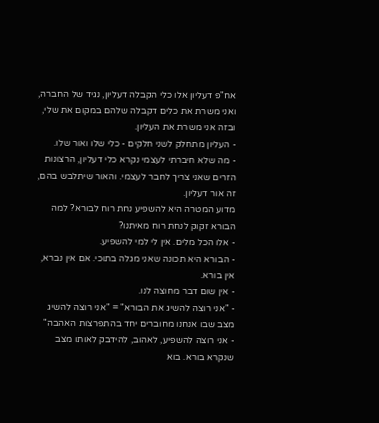אח"פ דעליון אלו כלי הקבלה דעליון, נגיד של החברה, ואני משרת את כלים דקבלה שלהם במקום את שלי, ובזה אני משרת את העליון.
- העליון מתחלק לשני חלקים - כלי שלו ואור שלו.
- מה שלא חיברתי לעצמי נקרא כלי דעליון, הרצונות הזרים שאני צריך לחבר לעצמי. והאור שיתלבש בהם, זה אור דעליון.
מדוע המטרה היא להשפיע נחת רוח לבורא? למה הבורא זקוק לנחת רוח מאיתנו?
- אלו הכל מלים. אין לי למי להשפיע.
- הבורא היא תכונה שאני מגלה בתוכי. אם אין נברא, אין בורא.
- אין שום דבר מחוצה לנו.
- "אני רוצה להשיג את הבורא" = "אני רוצה להשיג מצב שבו אנחנו מחוברים יחד בהתפרצות האהבה"
- אני רוצה להשפיע, לאהוב, להידבק לאותו מצב שנקרא בורא. בוא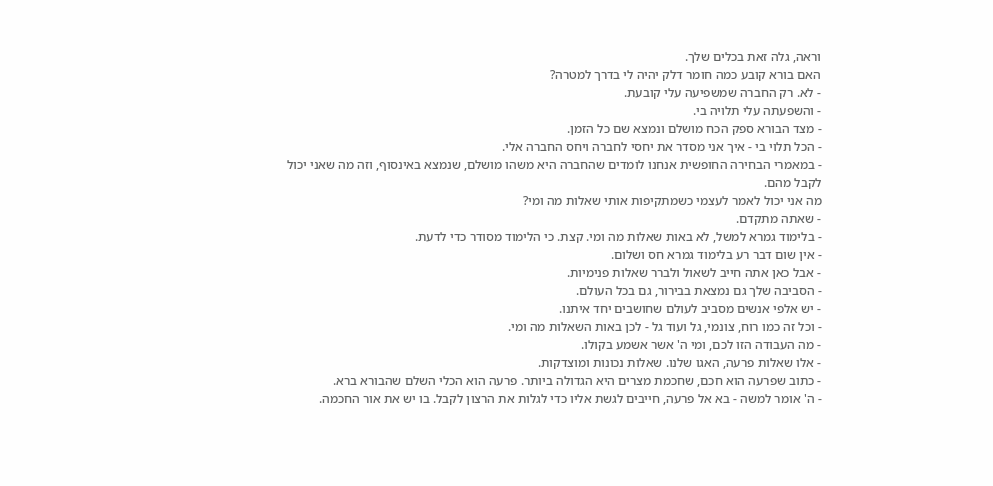וראה, גלה זאת בכלים שלך.
האם בורא קובע כמה חומר דלק יהיה לי בדרך למטרה?
- לא. רק החברה שמשפיעה עלי קובעת.
- והשפעתה עלי תלויה בי.
- מצד הבורא ספק הכח מושלם ונמצא שם כל הזמן.
- הכל תלוי בי - איך אני מסדר את יחסי לחברה ויחס החברה אלי.
- במאמרי הבחירה החופשית אנחנו לומדים שהחברה היא משהו מושלם, שנמצא באינסוף, וזה מה שאני יכול לקבל מהם.
מה אני יכול לאמר לעצמי כשמתקיפות אותי שאלות מה ומי?
- שאתה מתקדם.
- בלימוד גמרא למשל, לא באות שאלות מה ומי. קצת. כי הלימוד מסודר כדי לדעת.
- אין שום דבר רע בלימוד גמרא חס ושלום.
- אבל כאן אתה חייב לשאול ולברר שאלות פנימיות.
- הסביבה שלך גם נמצאת בבירור, גם בכל העולם.
- יש אלפי אנשים מסביב לעולם שחושבים יחד איתנו.
- וכל זה כמו רוח, צונמי, גל ועוד גל - לכן באות השאלות מה ומי.
- מה העבודה הזו לכם, ומי ה' אשר אשמע בקולו.
- אלו שאלות פרעה, האגו שלנו. שאלות נכונות ומוצדקות.
- כתוב שפרעה הוא חכם, שחכמת מצרים היא הגדולה ביותר. פרעה הוא הכלי השלם שהבורא ברא.
- ה' אומר למשה - בא אל פרעה, חייבים לגשת אליו כדי לגלות את הרצון לקבל. בו יש את אור החכמה.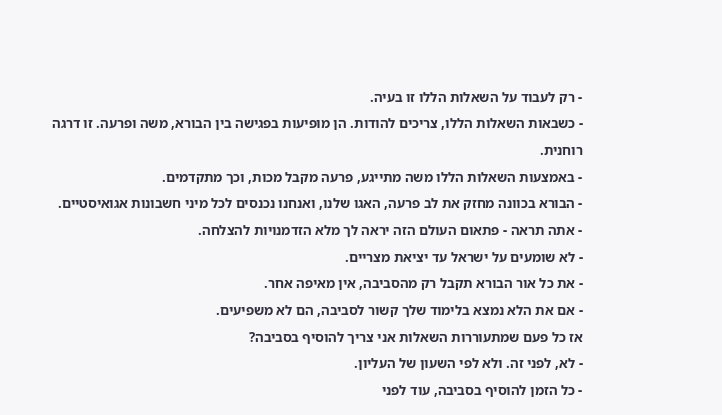- רק לעבוד על השאלות הללו זו בעיה.
- כשבאות השאלות הללו, צריכים להודות. הן מופיעות בפגישה בין הבורא, משה ופרעה. זו דרגה רוחנית.
- באמצעות השאלות הללו משה מתייגע, פרעה מקבל מכות, וכך מתקדמים.
- הבורא בכוונה מחזק את לב פרעה, האגו שלנו, ואנחנו נכנסים לכל מיני חשבונות אגואיסטיים.
- אתה תראה - פתאום העולם הזה יראה לך מלא הזדמנויות להצלחה.
- לא שומעים על ישראל עד יציאת מצריים.
- את כל אור הבורא תקבל רק מהסביבה, אין מאיפה אחר.
- אם את הלא נמצא בלימוד שלך קשור לסביבה, הם לא משפיעים.
אז כל פעם שמתעוררות השאלות אני צריך להוסיף בסביבה?
- לא, לפני זה. ולא לפי השעון של העליון.
- כל הזמן להוסיף בסביבה, עוד לפני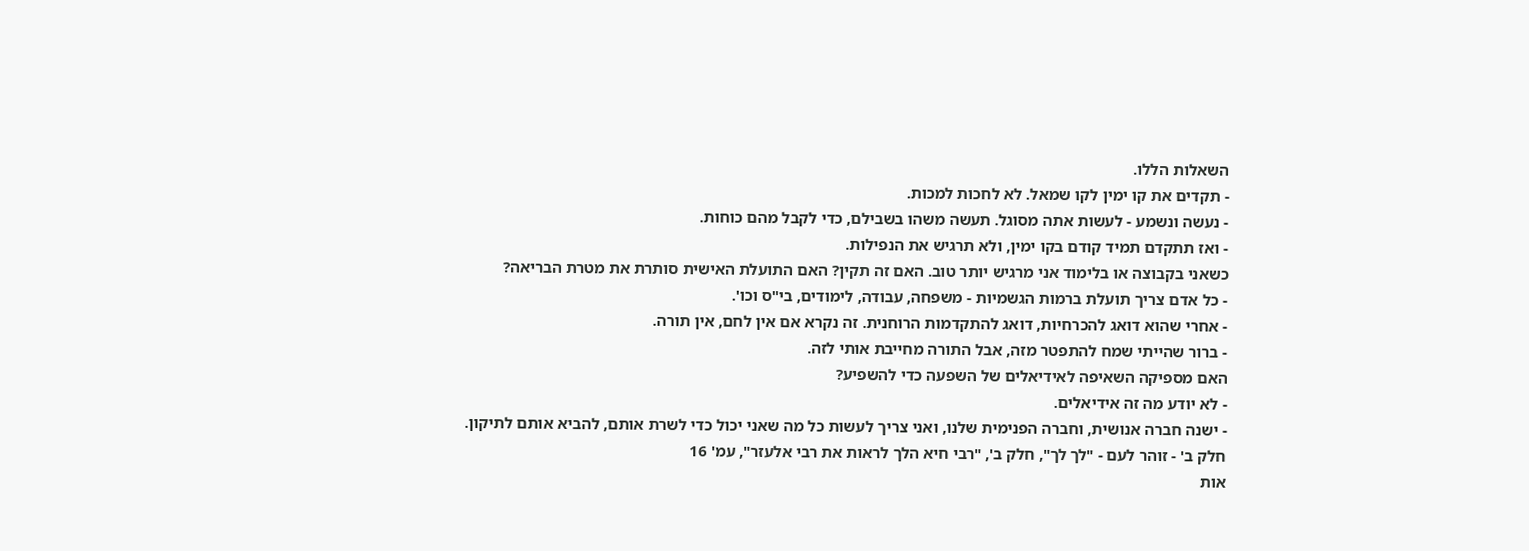השאלות הללו.
- תקדים את קו ימין לקו שמאל. לא לחכות למכות.
- נעשה ונשמע - לעשות אתה מסוגל. תעשה משהו בשבילם, כדי לקבל מהם כוחות.
- ואז תתקדם תמיד קודם בקו ימין, ולא תרגיש את הנפילות.
כשאני בקבוצה או בלימוד אני מרגיש יותר טוב. האם זה תקין? האם התועלת האישית סותרת את מטרת הבריאה?
- כל אדם צריך תועלת ברמות הגשמיות - משפחה, עבודה, לימודים, בי"ס וכו'.
- אחרי שהוא דואג להכרחיות, דואג להתקדמות הרוחנית. זה נקרא אם אין לחם, אין תורה.
- ברור שהייתי שמח להתפטר מזה, אבל התורה מחייבת אותי לזה.
האם מספיקה השאיפה לאידיאלים של השפעה כדי להשפיע?
- לא יודע מה זה אידיאלים.
- ישנה חברה אנושית, וחברה הפנימית שלנו, ואני צריך לעשות כל מה שאני יכול כדי לשרת אותם, להביא אותם לתיקון.
חלק ב' - זוהר לעם - "לך לך", חלק ב', "רבי חיא הלך לראות את רבי אלעזר", עמ' 16
אות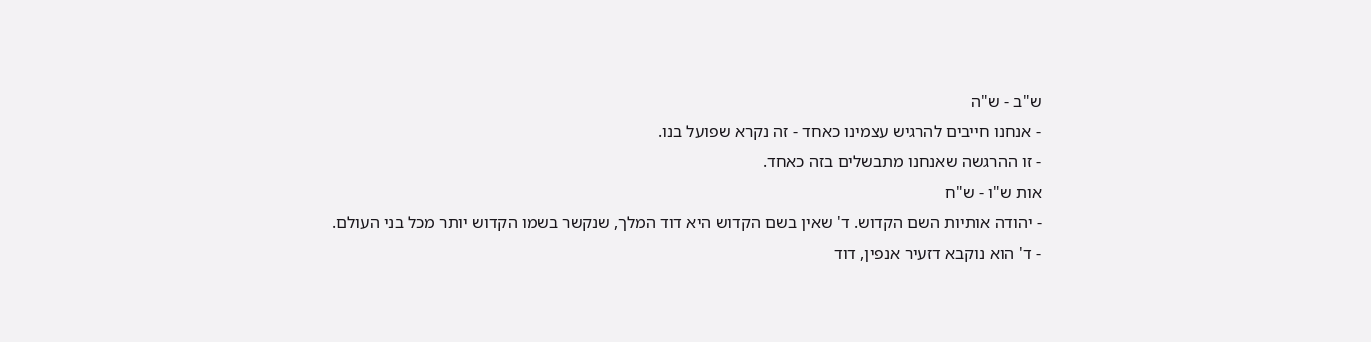ש"ב - ש"ה
- אנחנו חייבים להרגיש עצמינו כאחד - זה נקרא שפועל בנו.
- זו ההרגשה שאנחנו מתבשלים בזה כאחד.
אות ש"ו - ש"ח
- יהודה אותיות השם הקדוש. ד' שאין בשם הקדוש היא דוד המלך, שנקשר בשמו הקדוש יותר מכל בני העולם.
- ד' הוא נוקבא דזעיר אנפין, דוד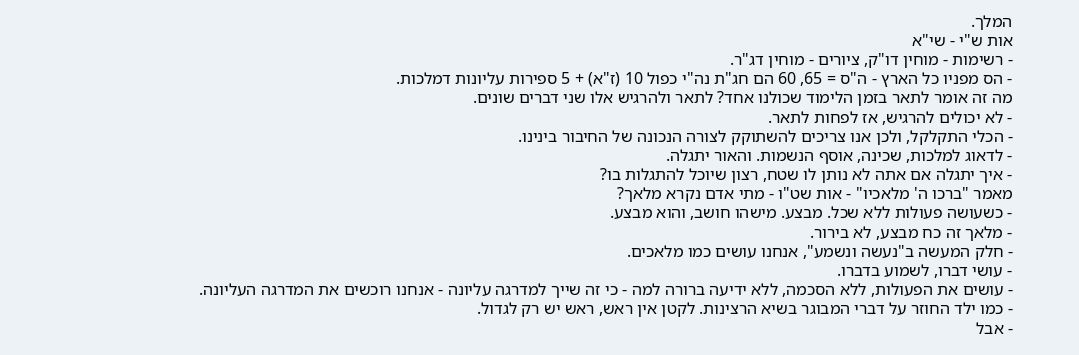המלך.
אות ש"י - שי"א
- רשימות - מוחין דו"ק, ציורים - מוחין דג"ר.
- הס מפניו כל הארץ - ה"ס = 65, 60 הם חג"ת נה"י כפול 10 (ז"א) + 5 ספירות עליונות דמלכות.
מה זה אומר לתאר בזמן הלימוד שכולנו אחד? לתאר ולהרגיש אלו שני דברים שונים.
- לא יכולים להרגיש, אז לפחות לתאר.
- הכלי התקלקל, ולכן אנו צריכים להשתוקק לצורה הנכונה של החיבור בינינו.
- לדאוג למלכות, שכינה, אוסף הנשמות. והאור יתגלה.
- איך יתגלה אם אתה לא נותן לו שטח, רצון שיוכל להתגלות בו?
מאמר "ברכו ה' מלאכיו" - אות שט"ו - מתי אדם נקרא מלאך?
- כשעושה פעולות ללא שכל. מבצע. מישהו חושב, והוא מבצע.
- מלאך זה כח מבצע, לא בירור.
- חלק המעשה ב"נעשה ונשמע", אנחנו עושים כמו מלאכים.
- עושי דברו, לשמוע בדברו.
- עושים את הפעולות, ללא הסכמה, ללא ידיעה ברורה למה - כי זה שייך למדרגה עליונה - אנחנו רוכשים את המדרגה העליונה.
- כמו ילד החוזר על דברי המבוגר בשיא הרצינות. לקטן אין ראש, ראש יש רק לגדול.
- אבל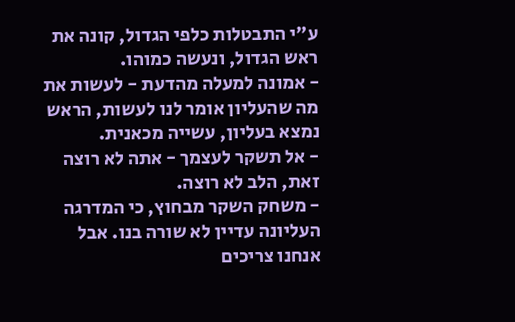ע"י התבטלות כלפי הגדול, קונה את ראש הגדול, ונעשה כמוהו.
- אמונה למעלה מהדעת - לעשות את מה שהעליון אומר לנו לעשות, הראש נמצא בעליון, עשייה מכאנית.
- אל תשקר לעצמך - אתה לא רוצה זאת, הלב לא רוצה.
- משחק השקר מבחוץ, כי המדרגה העליונה עדיין לא שורה בנו. אבל אנחנו צריכים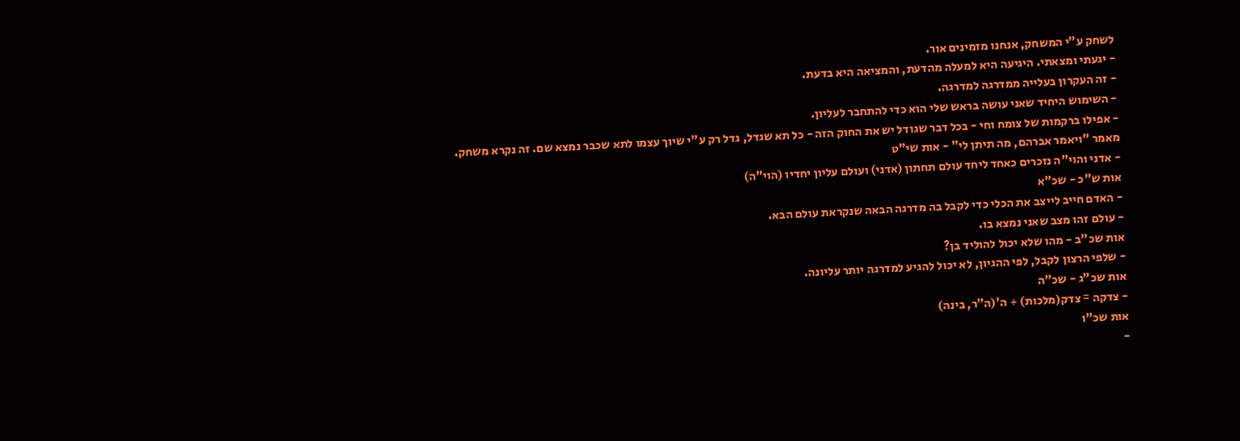לשחק ע"י המשחק, אנחנו מזמינים אור.
- יגעתי ומצאתי. היגיעה היא למעלה מהדעת, והמציאה היא בדעת.
- זה העקרון בעלייה ממדרגה למדרגה.
- השימוש היחיד שאני עושה בראש שלי הוא כדי להתחבר לעליון.
- אפילו ברקמות של צומח וחי - בכל דבר שגודל יש את החוק הזה - כל תא שגדל, גדל רק ע"י שיוך עצמו לתא שכבר נמצא שם. זה נקרא משחק.
מאמר "ויאמר אברהם, מה תיתן לי" - אות שי"ט
- אדני והוי"ה נזכרים כאחד ליחד עולם תחתון (אדני) ועולם עליון יחדיו (הוי"ה)
אות ש"כ - שכ"א
- האדם חייב לייצב את הכלי כדי לקבל בה מדרגה הבאה שנקראת עולם הבא.
- עולם זהו מצב שאני נמצא בו.
אות שכ"ב - מהו שלא יכול להוליד בן?
- שלפי הרצון לקבל, לפי ההגיון, לא יכול להגיע למדרגה יותר עליונה.
אות שכ"ג - שכ"ה
- צדקה = צדק(מלכות) + ה'(ה"ר, בינה)
אות שכ"ו
-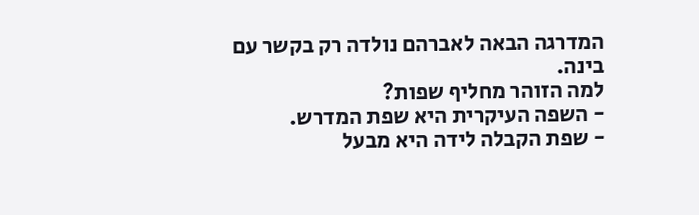המדרגה הבאה לאברהם נולדה רק בקשר עם בינה.
למה הזוהר מחליף שפות?
- השפה העיקרית היא שפת המדרש.
- שפת הקבלה לידה היא מבעל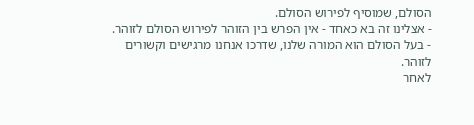הסולם, שמוסיף לפירוש הסולם.
- אצלינו זה בא כאחד - אין הפרש בין הזוהר לפירוש הסולם לזוהר.
- בעל הסולם הוא המורה שלנו, שדרכו אנחנו מרגישים וקשורים לזוהר.
לאחר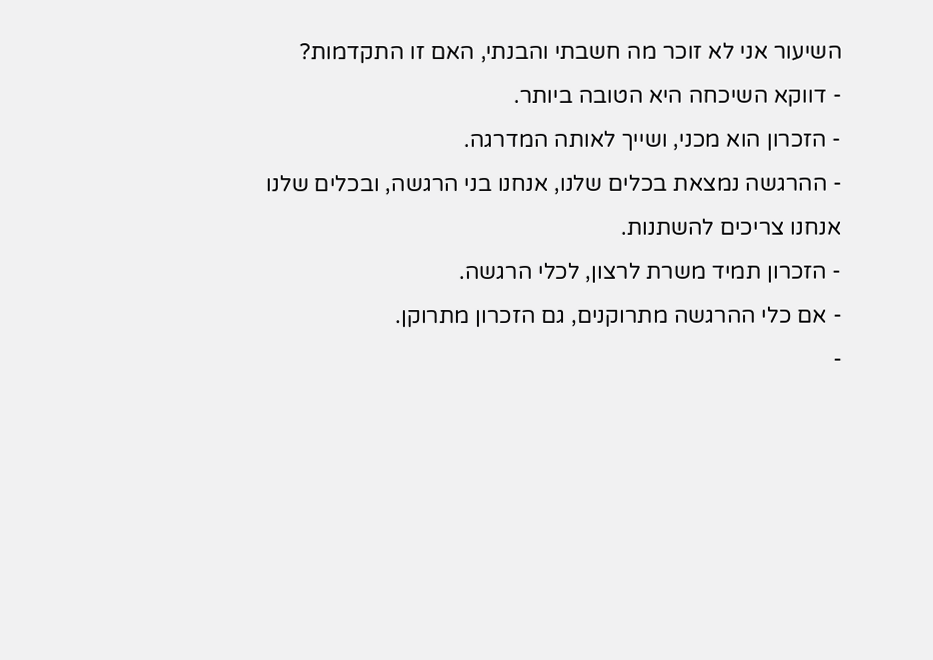השיעור אני לא זוכר מה חשבתי והבנתי, האם זו התקדמות?
- דווקא השיכחה היא הטובה ביותר.
- הזכרון הוא מכני, ושייך לאותה המדרגה.
- ההרגשה נמצאת בכלים שלנו, אנחנו בני הרגשה, ובכלים שלנו אנחנו צריכים להשתנות.
- הזכרון תמיד משרת לרצון, לכלי הרגשה.
- אם כלי ההרגשה מתרוקנים, גם הזכרון מתרוקן.
-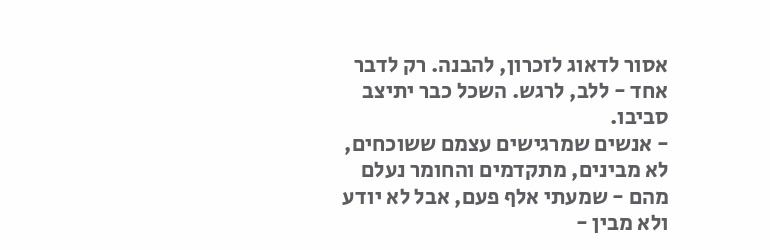אסור לדאוג לזכרון, להבנה. רק לדבר אחד - ללב, לרגש. השכל כבר יתיצב סביבו.
- אנשים שמרגישים עצמם ששוכחים, לא מבינים, מתקדמים והחומר נעלם מהם - שמעתי אלף פעם, אבל לא יודע ולא מבין -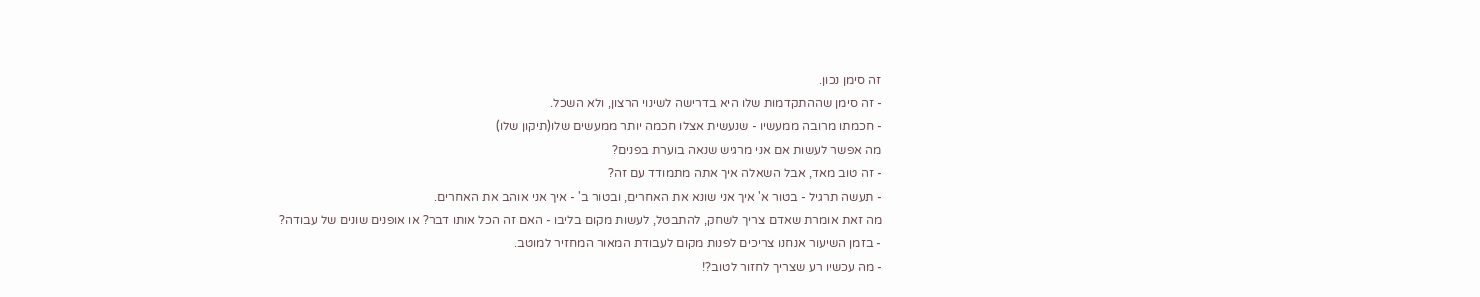זה סימן נכון.
- זה סימן שההתקדמות שלו היא בדרישה לשינוי הרצון, ולא השכל.
- חכמתו מרובה ממעשיו - שנעשית אצלו חכמה יותר ממעשים שלו(תיקון שלו)
מה אפשר לעשות אם אני מרגיש שנאה בוערת בפנים?
- זה טוב מאד, אבל השאלה איך אתה מתמודד עם זה?
- תעשה תרגיל - בטור א' איך אני שונא את האחרים, ובטור ב' - איך אני אוהב את האחרים.
מה זאת אומרת שאדם צריך לשחק, להתבטל, לעשות מקום בליבו - האם זה הכל אותו דבר? או אופנים שונים של עבודה?
- בזמן השיעור אנחנו צריכים לפנות מקום לעבודת המאור המחזיר למוטב.
- מה עכשיו רע שצריך לחזור לטוב?!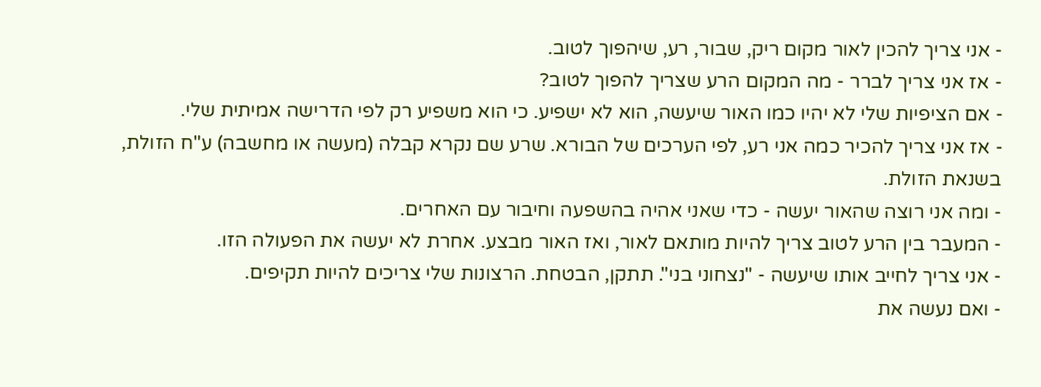- אני צריך להכין לאור מקום ריק, שבור, רע, שיהפוך לטוב.
- אז אני צריך לברר - מה המקום הרע שצריך להפוך לטוב?
- אם הציפיות שלי לא יהיו כמו האור שיעשה, הוא לא ישפיע. כי הוא משפיע רק לפי הדרישה אמיתית שלי.
- אז אני צריך להכיר כמה אני רע, לפי הערכים של הבורא. שרע שם נקרא קבלה (מעשה או מחשבה) ע"ח הזולת, בשנאת הזולת.
- ומה אני רוצה שהאור יעשה - כדי שאני אהיה בהשפעה וחיבור עם האחרים.
- המעבר בין הרע לטוב צריך להיות מותאם לאור, ואז האור מבצע. אחרת לא יעשה את הפעולה הזו.
- אני צריך לחייב אותו שיעשה - "נצחוני בני". תתקן, הבטחת. הרצונות שלי צריכים להיות תקיפים.
- ואם נעשה את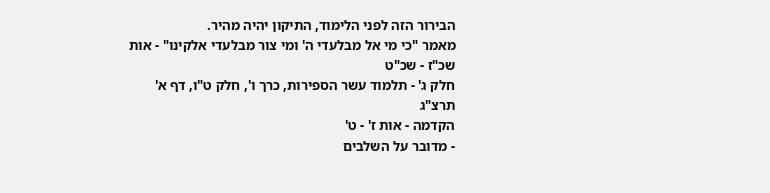הבירור הזה לפני הלימוד, התיקון יהיה מהיר.
מאמר "כי מי אל מבלעדי ה' ומי צור מבלעדי אלקינו" - אות שכ"ז - שכ"ט
חלק ג' - תלמוד עשר הספירות, כרך ו', חלק ט"ו, דף א' תרצ"ג
הקדמה - אות ז' - ט'
- מדובר על השלבים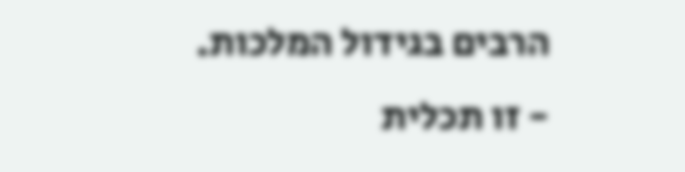הרבים בגידול המלכות.
- זו תכלית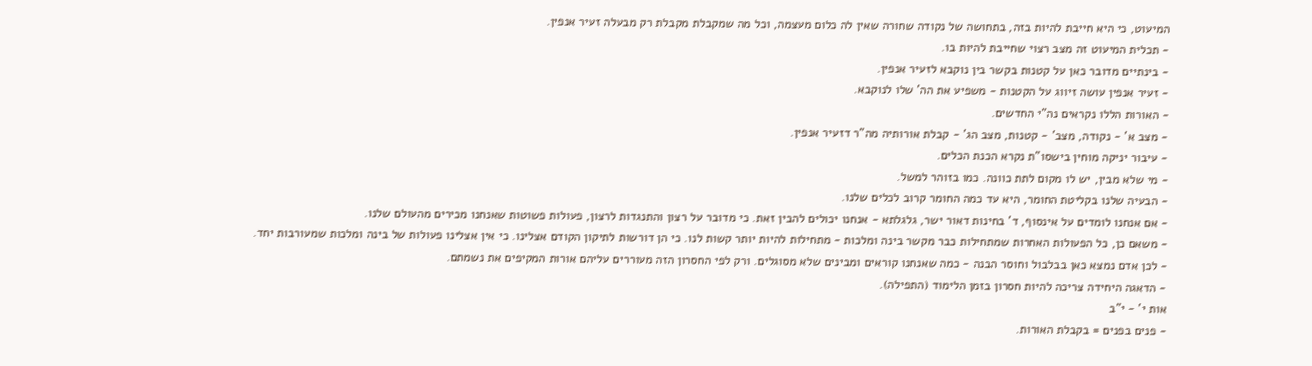המיעוט, כי היא חייבת להיות בזה, בתחושה של נקודה שחורה שאין לה כלום מעצמה, וכל מה שמקבלת מקבלת רק מבעלה זעיר אנפין.
- תכלית המיעוט זה מצב רצוי שחייבת להיות בו.
- בינתיים מדובר כאן על קטנות בקשר בין נוקבא לזעיר אנפין.
- זעיר אנפין עושה זיווג על הקטנות - משפיע את הה' שלו לנוקבא.
- האורות הללו נקראים נה"י החדשים.
- מצב א' - נקודה, מצב' - קטנות, מצב הג' - קבלת אורותיה מה"ר דזעיר אנפין.
- עיבור יניקה מוחין בישסו"ת נקרא הכנת הכלים.
- מי שלא מבין, יש לו מקום לתת כוונה. כמו בזוהר למשל.
- הבעיה שלנו בקליטת החומר, היא עד כמה החומר קרוב לכלים שלנו.
- אם אנחנו לומדים על אינסוף, ד' בחינות דאור ישר, גלגלתא - אנחנו יכולים להבין זאת. כי מדובר על רצון והתנגדות לרצון, פעולות פשוטות שאנחנו מכירים מהעולם שלנו.
- משאם כן, כל הפעולות האחרות שמתחילות כבר מקשר בינה ומלכות - מתחילות להיות יותר קשות לנו. כי הן דורשות לתיקון הקודם אצלינו. כי אין אצלינו פעולות של בינה ומלכות שמעורבות יחד.
- לכן אדם נמצא כאן בבלבול וחוסר הבנה - כמה שאנחנו קוראים ומבינים שלא מסוגלים. ורק לפי החסרון הזה מעוררים עליהם אורות המקיפים את נשמתם.
- הדאגה היחידה צריכה להיות חסרון בזמן הלימוד (התפילה).
אות י' - י"ב
- פנים בפנים = בקבלת האורות.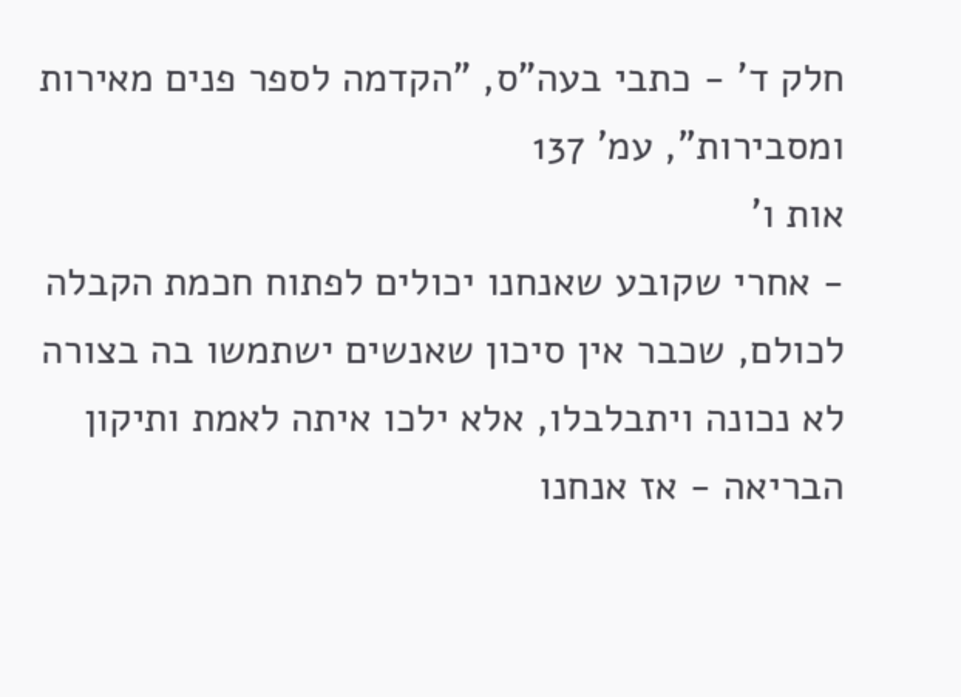חלק ד' - כתבי בעה"ס, "הקדמה לספר פנים מאירות ומסבירות", עמ' 137
אות ו'
- אחרי שקובע שאנחנו יכולים לפתוח חכמת הקבלה לכולם, שכבר אין סיכון שאנשים ישתמשו בה בצורה לא נכונה ויתבלבלו, אלא ילכו איתה לאמת ותיקון הבריאה - אז אנחנו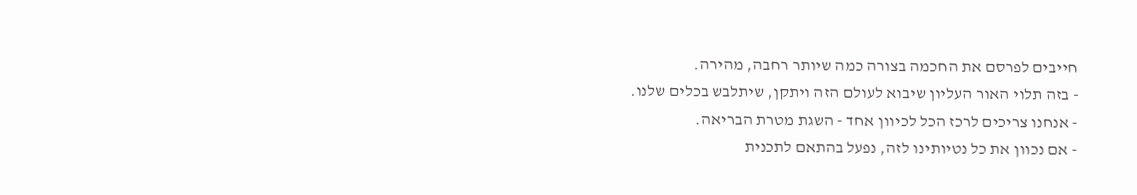חייבים לפרסם את החכמה בצורה כמה שיותר רחבה, מהירה.
- בזה תלוי האור העליון שיבוא לעולם הזה ויתקן, שיתלבש בכלים שלנו.
- אנחנו צריכים לרכז הכל לכיוון אחד - השגת מטרת הבריאה.
- אם נכוון את כל נטיותינו לזה, נפעל בהתאם לתכנית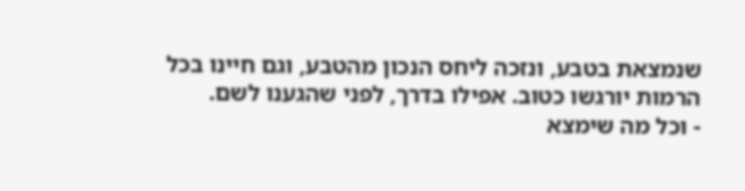שנמצאת בטבע, ונזכה ליחס הנכון מהטבע, וגם חיינו בכל הרמות יורגשו כטוב. אפילו בדרך, לפני שהגענו לשם.
- וכל מה שימצא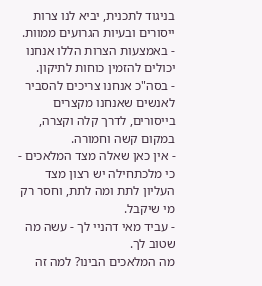בניגוד לתכנית, יביא לנו צרות ייסורים ובעיות הגרועים ממוות.
- באמצעות הצרות הללו אנחנו יכולים להזמין כוחות לתיקון.
- בסה"כ אנחנו צריכים להסביר לאנשים שאנחנו מקצרים בייסורים, לדרך קלה וקצרה, במקום קשה וחמורה.
- אין כאן שאלה מצד המלאכים - כי מלכתחילה יש רצון מצד העליון לתת ומה לתת, וחסר רק מי שיקבל.
- עביד מאי דהניי לך - עשה מה שטוב לך.
מה המלאכים הבינו? למה זה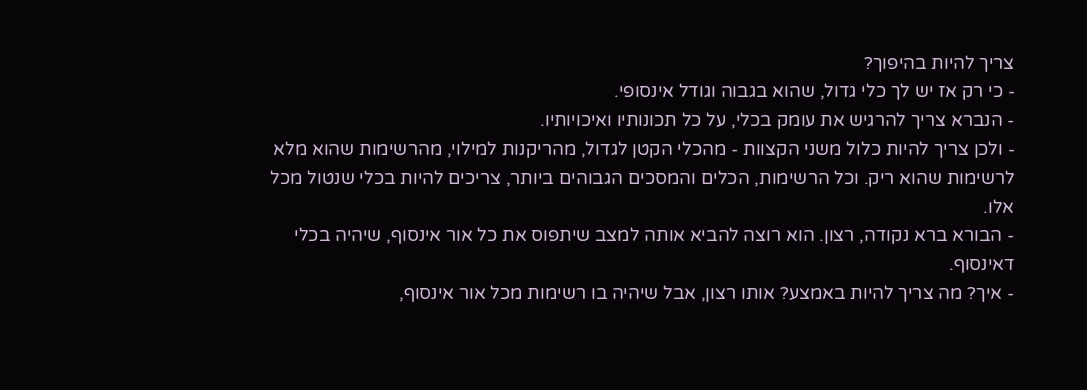צריך להיות בהיפוך?
- כי רק אז יש לך כלי גדול, שהוא בגבוה וגודל אינסופי.
- הנברא צריך להרגיש את עומק בכלי, על כל תכונותיו ואיכויותיו.
- ולכן צריך להיות כלול משני הקצוות - מהכלי הקטן לגדול, מהריקנות למילוי, מהרשימות שהוא מלא לרשימות שהוא ריק. וכל הרשימות, הכלים והמסכים הגבוהים ביותר, צריכים להיות בכלי שנטול מכל אלו.
- הבורא ברא נקודה, רצון. הוא רוצה להביא אותה למצב שיתפוס את כל אור אינסוף, שיהיה בכלי דאינסוף.
- איך? מה צריך להיות באמצע? אותו רצון, אבל שיהיה בו רשימות מכל אור אינסוף,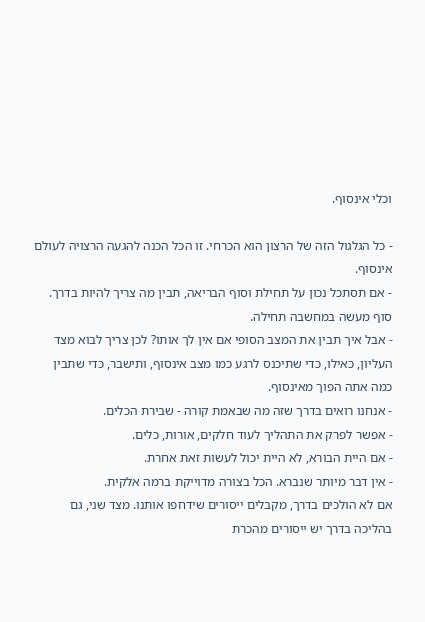וכלי אינסוף.

- כל הגלגול הזה של הרצון הוא הכרחי. זו הכל הכנה להגעה הרצויה לעולם אינסוף.
- אם תסתכל נכון על תחילת וסוף הבריאה, תבין מה צריך להיות בדרך. סוף מעשה במחשבה תחילה.
- אבל איך תבין את המצב הסופי אם אין לך אותו? לכן צריך לבוא מצד העליון, כאילו, כדי שתיכנס לרגע כמו מצב אינסוף, ותישבר, כדי שתבין כמה אתה הפוך מאינסוף.
- אנחנו רואים בדרך שזה מה שבאמת קורה - שבירת הכלים.
- אפשר לפרק את התהליך לעוד חלקים, אורות, כלים.
- אם היית הבורא, לא היית יכול לעשות זאת אחרת.
- אין דבר מיותר שנברא. הכל בצורה מדוייקת ברמה אלקית.
אם לא הולכים בדרך, מקבלים ייסורים שידחפו אותנו. מצד שני, גם בהליכה בדרך יש ייסורים מהכרת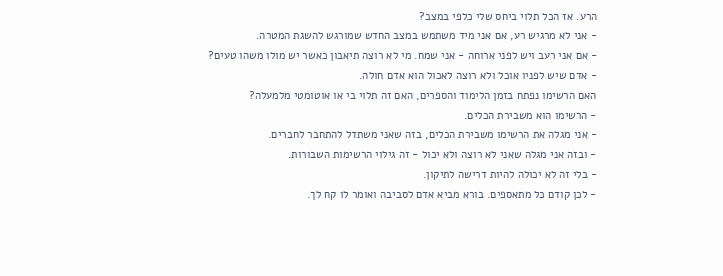הרע. אז הכל תלוי ביחס שלי כלפי במצב?
- אני לא מרגיש רע, אם אני מיד משתמש במצב החדש שמורגש להשגת המטרה.
- אם אני רעב ויש לפני ארוחה - אני שמח. מי לא רוצה תיאבון כאשר יש מולו משהו טעים?
- אדם שיש לפניו אוכל ולא רוצה לאכול הוא אדם חולה.
האם הרשימו נפתח בזמן הלימוד והספרים, האם זה תלוי בי או אוטומטי מלמעלה?
- הרשימו הוא משבירת הכלים.
- אני מגלה את הרשימו משבירת הכלים, בזה שאני משתדל להתחבר לחברים.
- ובזה אני מגלה שאני לא רוצה ולא יכול - זה גילוי הרשימות השבורות.
- בלי זה לא יכולה להיות דרישה לתיקון.
- לכן קודם כל מתאספים. בורא מביא אדם לסביבה ואומר לו קח לך.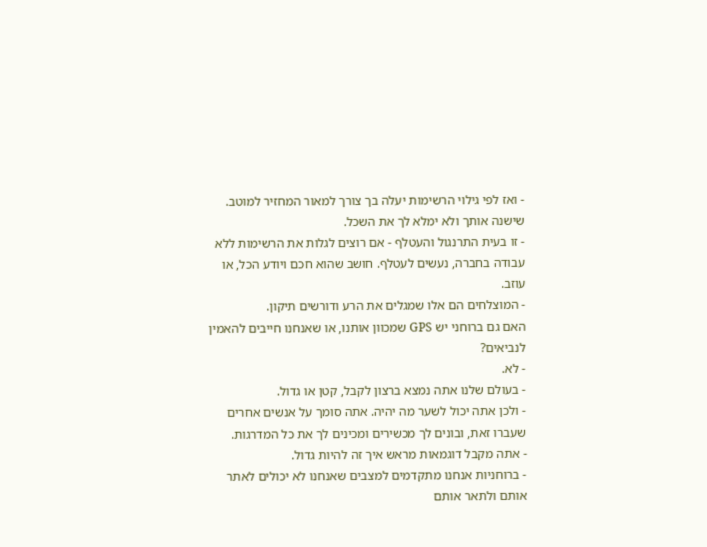- ואז לפי גילוי הרשימות יעלה בך צורך למאור המחזיר למוטב. שישנה אותך ולא ימלא לך את השכל.
- זו בעית התרנגול והעטלף - אם רוצים לגלות את הרשימות ללא עבודה בחברה, נעשים לעטלף. חושב שהוא חכם ויודע הכל, או עוזב.
- המוצלחים הם אלו שמגלים את הרע ודורשים תיקון.
האם גם ברוחני יש GPS שמכוון אותנו, או שאנחנו חייבים להאמין לנביאים?
- לא.
- בעולם שלנו אתה נמצא ברצון לקבל, קטן או גדול.
- ולכן אתה יכול לשער מה יהיה. אתה סומך על אנשים אחרים שעברו זאת, ובונים לך מכשירים ומכינים לך את כל המדרגות.
- אתה מקבל דוגמאות מראש איך זה להיות גדול.
- ברוחניות אנחנו מתקדמים למצבים שאנחנו לא יכולים לאתר אותם ולתאר אותם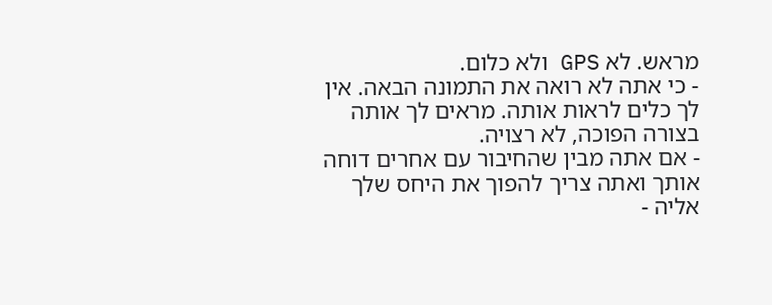מראש. לא GPS ולא כלום.
- כי אתה לא רואה את התמונה הבאה. אין לך כלים לראות אותה. מראים לך אותה בצורה הפוכה, לא רצויה.
- אם אתה מבין שהחיבור עם אחרים דוחה אותך ואתה צריך להפוך את היחס שלך אליה -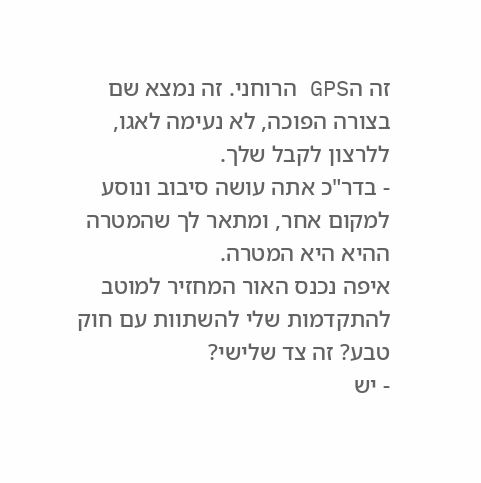זה הGPS הרוחני. זה נמצא שם בצורה הפוכה, לא נעימה לאגו, ללרצון לקבל שלך.
- בדר"כ אתה עושה סיבוב ונוסע למקום אחר, ומתאר לך שהמטרה ההיא היא המטרה.
איפה נכנס האור המחזיר למוטב להתקדמות שלי להשתוות עם חוק טבע? זה צד שלישי?
- יש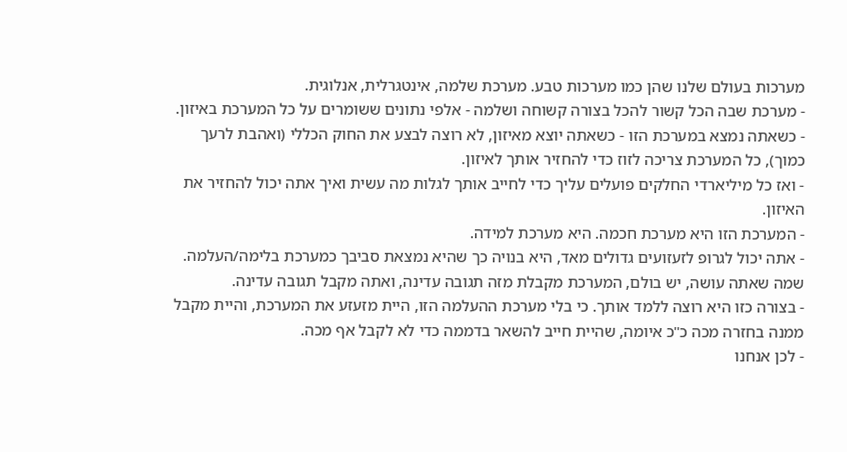מערכות בעולם שלנו שהן כמו מערכות טבע. מערכת שלמה, אינטגרלית, אנלוגית.
- מערכת שבה הכל קשור להכל בצורה קשוחה ושלמה - אלפי נתונים ששומרים על כל המערכת באיזון.
- כשאתה נמצא במערכת הזו - כשאתה יוצא מאיזון, לא רוצה לבצע את החוק הכללי (ואהבת לרעך כמוך), כל המערכת צריכה לזוז כדי להחזיר אותך לאיזון.
- ואז כל מיליארדי החלקים פועלים עליך כדי לחייב אותך לגלות מה עשית ואיך אתה יכול להחזיר את האיזון.
- המערכת הזו היא מערכת חכמה. היא מערכת למידה.
- אתה יכול לגרופ לזעזועים גדולים מאד, היא בנויה כך שהיא נמצאת סביבך כמערכת בלימה/העלמה. שמה שאתה עושה, יש בולם, המערכת מקבלת מזה תגובה עדינה, ואתה מקבל תגובה עדינה.
- בצורה כזו היא רוצה ללמד אותך. כי בלי מערכת ההעלמה הזו, היית מזעזע את המערכת, והיית מקבל ממנה בחזרה מכה כ"כ איומה, שהיית חייב להשאר בדממה כדי לא לקבל אף מכה.
- לכן אנחנו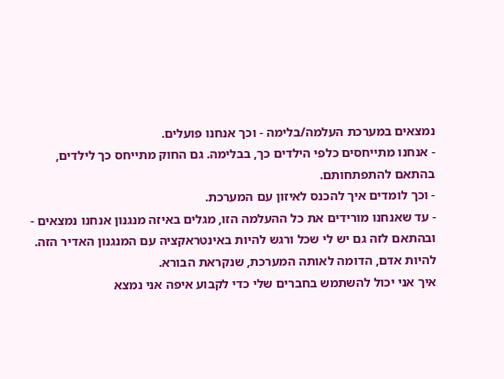נמצאים במערכת העלמה/בלימה - וכך אנחנו פועלים.
- אנחנו מתייחסים כלפי הילדים כך, בבלימה. גם החוק מתייחס כך לילדים, בהתאם להתפתחותם.
- וכך לומדים איך להכנס לאיזון עם המערכת.
- עד שאנחנו מורידים את כל ההעלמה הזו, מגלים באיזה מנגנון אנחנו נמצאים - ובהתאם לזה גם יש לי שכל ורגש להיות באינטראקציה עם המנגנון האדיר הזה. להיות אדם, הדומה לאותה המערכת, שנקראת הבורא.
איך אני יכול להשתמש בחברים שלי כדי לקבוע איפה אני נמצא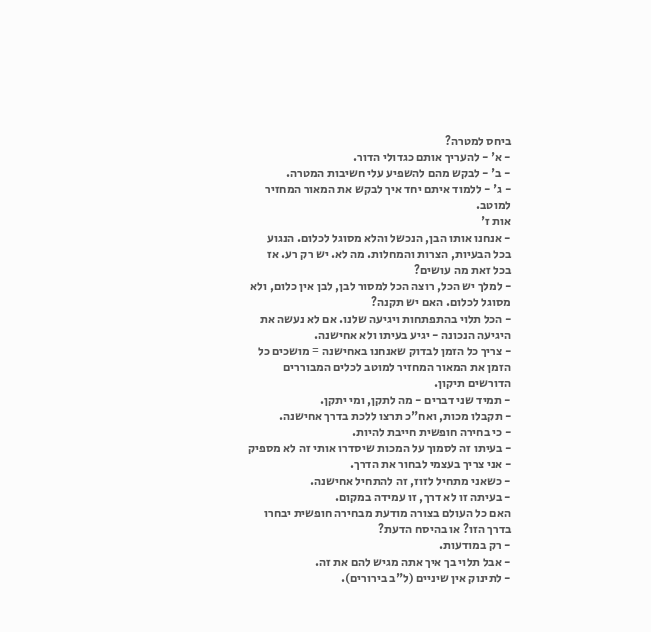ביחס למטרה?
- א' - להעריך אותם כגדולי הדור.
- ב' - לבקש מהם להשפיע עלי חשיבות המטרה.
- ג' - ללמוד איתם יחד איך לבקש את המאור המחזיר למוטב.
אות ז'
- אנחנו אותו הבן, הנכשל והלא מסוגל לכלום. הנגוע בכל הבעיות, הצרות והמחלות. מה לא. יש רק רע. אז בכל זאת מה עושים?
- למלך יש הכל, רוצה הכל למסור לבן, לבן אין כלום, ולא מסוגל לכלום. האם יש תקנה?
- הכל תלוי בהתפתחות ויגיעה שלנו. אם לא נעשה את היגיעה הנכונה - יגיע בעיתו ולא אחישנה.
- צריך כל הזמן לבדוק שאנחנו באחישנה = מושכים כל הזמן את המאור המחזיר למוטב לכלים המבוררים הדורשים תיקון.
- תמיד שני דברים - מה לתקן, ומי יתקן.
- תקבלו מכות, ואח"כ תרצו ללכת בדרך אחישנה.
- כי בחירה חופשית חייבת להיות.
- בעיתו זה לסמוך על המכות שיסדרו אותי זה לא מספיק - אני צריך בעצמי לבחור את הדרך.
- כשאני מתחיל לזוז, זה להתחיל אחישנה.
- בעיתה זו לא דרך, זו עמידה במקום.
האם כל העולם בצורה מודעת מבחירה חופשית יבחרו בדרך הזו? או בהיסח הדעת?
- רק במודעות.
- אבל תלוי בך איך אתה מגיש להם את זה.
- לתינוק אין שיניים (ל"ב בירורים).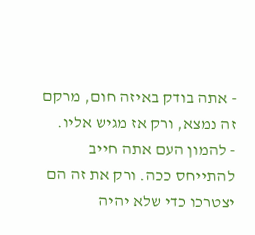- אתה בודק באיזה חום, מרקם זה נמצא, ורק אז מגיש אליו.
- להמון העם אתה חייב להתייחס ככה. ורק את זה הם יצטרכו כדי שלא יהיה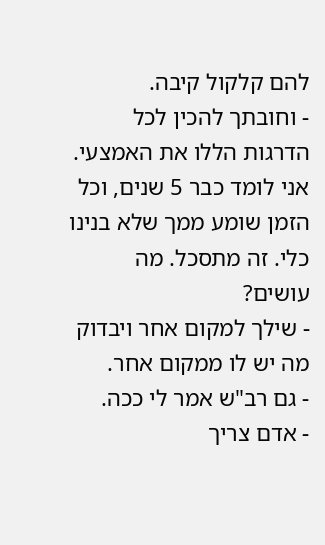להם קלקול קיבה.
- וחובתך להכין לכל הדרגות הללו את האמצעי.
אני לומד כבר 5 שנים, וכל הזמן שומע ממך שלא בנינו כלי. זה מתסכל. מה עושים?
- שילך למקום אחר ויבדוק מה יש לו ממקום אחר.
- גם רב"ש אמר לי ככה.
- אדם צריך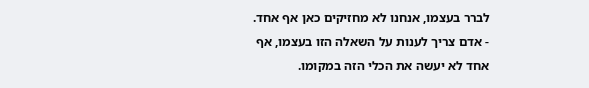לברר בעצמו, אנחנו לא מחזיקים כאן אף אחד.
- אדם צריך לענות על השאלה הזו בעצמו, אף אחד לא יעשה את הכלי הזה במקומו.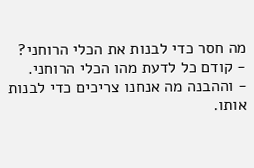מה חסר כדי לבנות את הכלי הרוחני?
- קודם כל לדעת מהו הכלי הרוחני.
- וההבנה מה אנחנו צריכים כדי לבנות אותו.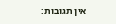אין תגובות: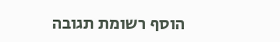הוסף רשומת תגובה